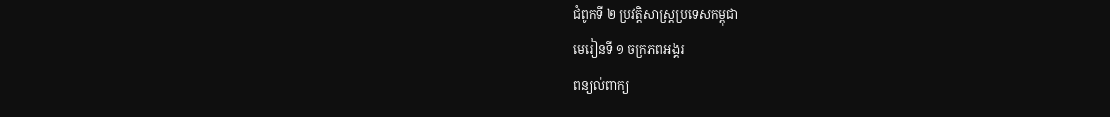ជំពូកទី ២ ប្រវត្តិសាស្រ្តប្រទេសកម្ពុជា
មេរៀនទី ១ ចក្រភពអង្គរ
ពន្យល់ពាក្យ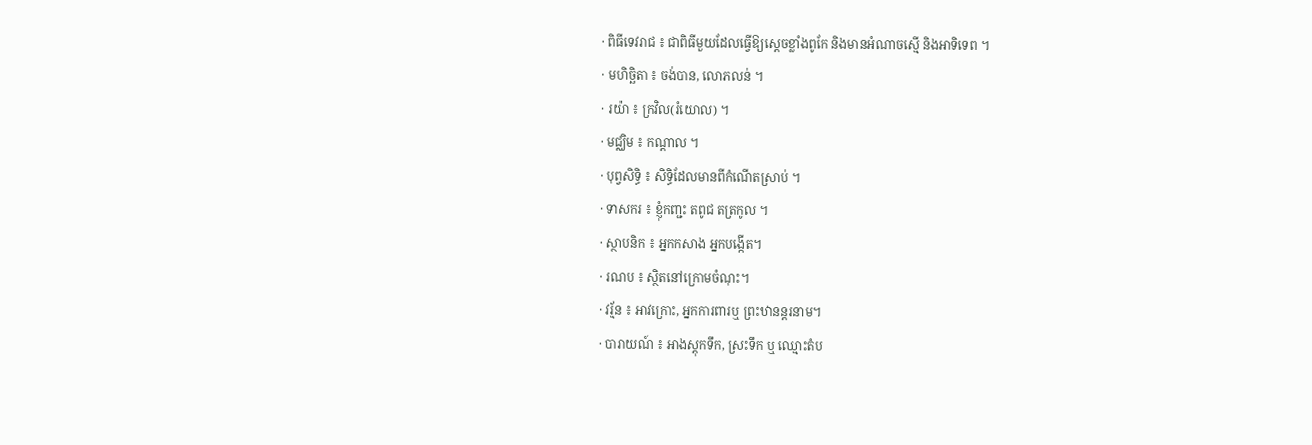· ពិធីទេវរាជ ៖ ជាពិធីមួយដែលធ្វើឱ្យស្ដេចខ្លាំងពូកែ និងមានអំណាចស្មើ និងអាទិទេព ។
· មហិច្ឆិតា ៖ ចង់បាន, លោភលន់ ។
· រយ៉ា ៖ ក្រវិល(រំយោល) ។
· មជ្ឈិម ៖ កណ្ដាល ។
· បុព្វសិទ្ធិ ៖ សិទ្ធិដែលមានពីកំណើតស្រាប់ ។
· ទាសករ ៖ ខ្ញុំកញ្ជះ តពូជ តត្រកូល ។
· ស្ថាបនិក ៖ អ្នកកសាង អ្នកបង្កើត។
· រណប ៖ ស្ថិតនៅក្រោមចំណុះ។
· វរ្ម័ន ៖ អាវក្រោះ, អ្នកការពារឬ ព្រះឋានន្តរនាម។
· បារាយណ៍ ៖ អាងស្តុកទឹក, ស្រះទឹក ឬ ឈ្មោះតំប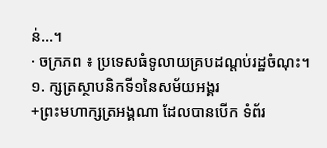ន់...។
· ចក្រភព ៖ ប្រទេសធំទូលាយគ្របដណ្តប់រដ្ឋចំណុះ។
១. ក្សត្រស្ថាបនិកទី១នៃសម័យអង្គរ
+ព្រះមហាក្សត្រអង្គណា ដែលបានបើក ទំព័រ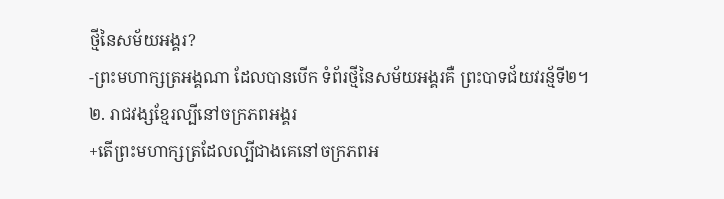ថ្មីនៃសម័យអង្គរ?
-ព្រះមហាក្សត្រអង្គណា ដែលបានបើក ទំព័រថ្មីនៃសម័យអង្គរគឺ ព្រះបាទជ័យវរន្ម័ទី២។
២. រាជវង្សខ្មែរល្បីនៅចក្រភពអង្គរ
+តើព្រះមហាក្សត្រដែលល្បីជាងគេនៅចក្រភពអ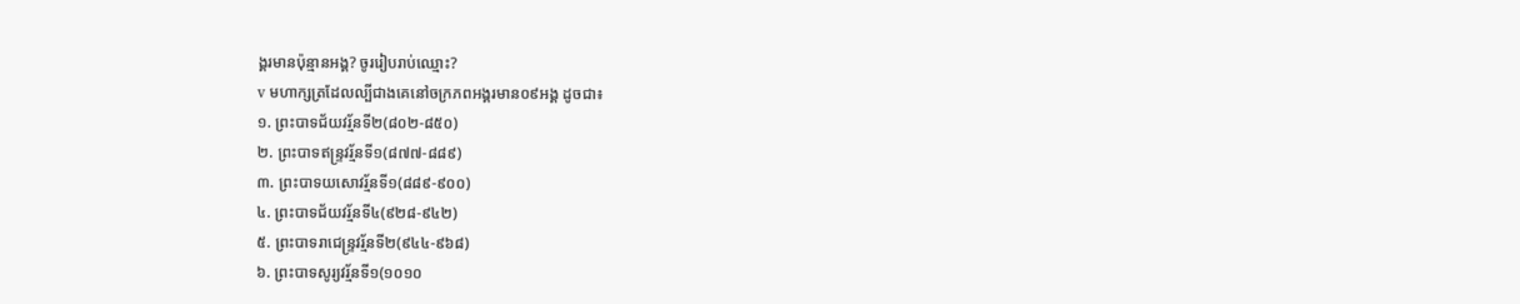ង្គរមានប៉ុន្មានអង្គ? ចូររៀបរាប់ឈ្មោះ?
v មហាក្សត្រដែលល្បីជាងគេនៅចក្រភពអង្គរមាន០៩អង្គ ដូចជា៖
១. ព្រះបាទជ័យវរ្ម័នទី២(៨០២-៨៥០)
២. ព្រះបាទឥន្រ្ទវរ្ម័នទី១(៨៧៧-៨៨៩)
៣. ព្រះបាទយសោវរ្ម័នទី១(៨៨៩-៩០០)
៤. ព្រះបាទជ័យវរ្ម័នទី៤(៩២៨-៩៤២)
៥. ព្រះបាទរាជេន្រ្ទវរ្ម័នទី២(៩៤៤-៩៦៨)
៦. ព្រះបាទសូរ្យវរ្ម័នទី១(១០១០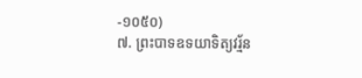-១០៥០)
៧. ព្រះបាទឧទយាទិត្យវរ្ម័ន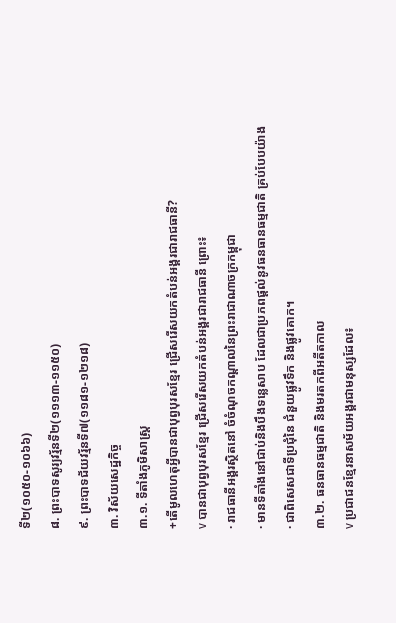ទី២(១០៥០-១០៦៦)
៨. ព្រះបាទសូរ្យវរ្ម័នទី២(១១១៣-១១៥០)
៩. ព្រះបាទជ័យវរ្ម័នទី៧(១១៨១-១២១៨)
៣. វិស័យសេដ្ឋកិច្ច
៣.១. ទីតាំងភូមិសាស្រ្ត
+តើមូលហេតុអ្វីបានជាបុព្វបុរសខ្មែរ ជ្រើសរើសយកតំបន់អង្គរជារាជធានី?
v បានជាបុព្វបុរសខ្មែរ ជ្រើសរើសយកតំបន់អង្គរជារាជធានី ព្រោះ៖
· រាជធានីអង្គរស្ថិតនៅ ចំចំណុចកណ្ដាលនៃព្រះរាជាណាចក្រកម្ពុជា
· មានទីតាំងនៅជាប់និងបឹងទន្លេសាប ដែលជាប្រភពផ្ដល់នូវធនធានធម្មជាតិ គ្រប់បែបយ៉ាង
· ជាពិសេសជាទីប្រជុំនៃ ជំនួយផ្លូវទឹក និងផ្លូវគោក។
៣.២. ធនធានធម្មជាតិ និងមរតកពីអតីតកាល
v ប្រជាជនខ្មែរនាសម័យអង្គរជាមនុស្សដែល៖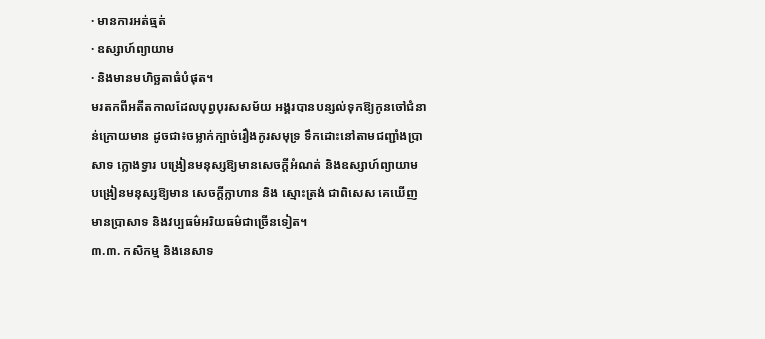· មានការអត់ធ្មត់
· ឧស្សាហ៍ព្យាយាម
· និងមានមហិច្ឆតាធំបំផុត។
មរតកពីអតីតកាលដែលបុព្វបុរសសម័យ អង្គរបានបន្សល់ទុកឱ្យកូនចៅជំនាន់ក្រោយមាន ដូចជា៖ចម្លាក់ក្បាច់រឿងកូរសមុទ្រ ទឹកដោះនៅតាមជញ្ជាំងប្រាសាទ ក្លោងទ្វារ បង្រៀនមនុស្សឱ្យមានសេចក្ដីអំណត់ និងឧស្សាហ៍ព្យាយាម បង្រៀនមនុស្សឱ្យមាន សេចក្ដីក្លាហាន និង ស្មោះត្រង់ ជាពិសេស គេឃើញមានប្រាសាទ និងវប្បធម៌អរិយធម៌ជាច្រើនទៀត។
៣.៣. កសិកម្ម និងនេសាទ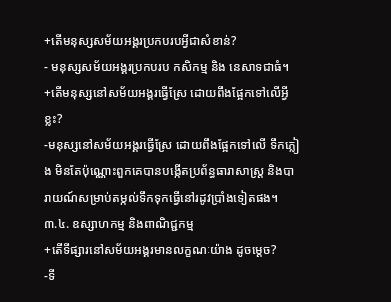+តើមនុស្សសម័យអង្គរប្រកបរបអ្វីជាសំខាន់?
- មនុស្សសម័យអង្គរប្រកបរប កសិកម្ម និង នេសាទជាធំ។
+តើមនុស្សនៅសម័យអង្គរធ្វើស្រែ ដោយពឹងផ្អែកទៅលើអ្វីខ្លះ?
-មនុស្សនៅសម័យអង្គរធ្វើស្រែ ដោយពឹងផ្អែកទៅលើ ទឹកភ្លៀង មិនតែប៉ុណ្ណោះពួកគេបានបង្កើតប្រព័ន្ធធារាសាស្រ្ត និងបារាយណ៍សម្រាប់តម្កល់ទឹកទុកធ្វើនៅរដូវប្រាំងទៀតផង។
៣.៤. ឧស្សាហកម្ម និងពាណិជ្ជកម្ម
+តើទីផ្សារនៅសម័យអង្គរមានលក្ខណៈយ៉ាង ដូចម្ដេច?
-ទី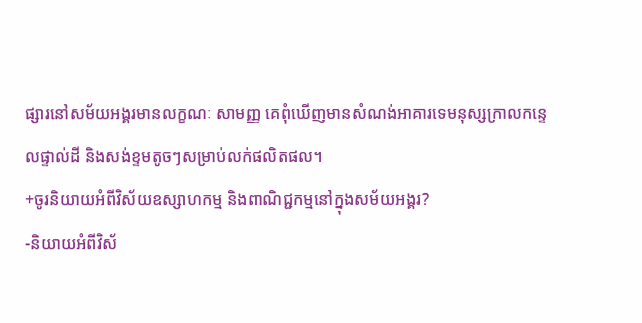ផ្សារនៅសម័យអង្គរមានលក្ខណៈ សាមញ្ញ គេពុំឃើញមានសំណង់អាគារទេមនុស្សក្រាលកន្ទេលផ្ទាល់ដី និងសង់ខ្ទមតូចៗសម្រាប់លក់ផលិតផល។
+ចូរនិយាយអំពីវិស័យឧស្សាហកម្ម និងពាណិជ្ជកម្មនៅក្នុងសម័យអង្គរ?
-និយាយអំពីវិស័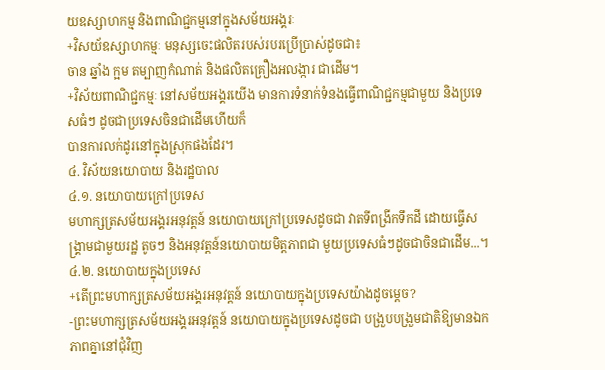យឧស្សាហកម្ម និងពាណិជ្ជកម្មនៅក្នុងសម័យអង្គរៈ
+វិសយ័ឧស្សាហកម្មៈ មនុស្សចេះផលិតរបស់របរប្រើប្រាស់ដូចជា៖
ចាន ឆ្នាំង ក្អម តម្បាញកំណាត់ និងផលិតគ្រឿងអលង្ការ ជាដើម។
+វិស័យពាណិជ្ជកម្មៈ នៅសម័យអង្គរយើង មានការទំនាក់ទំនងធ្វើពាណិជ្ជកម្មជាមួយ និងប្រទេសធំៗ ដូចជាប្រទេសចិនជាដើមហើយក៏
បានការលក់ដូរនៅក្នុងស្រុកផងដែរ។
៤. វិស័យនយោបាយ និងរដ្ឋបាល
៤.១. នយោបាយក្រៅប្រទេស
មហាក្សត្រសម័យអង្គរអនុវត្តន៍ នយោបាយក្រៅប្រទេសដូចជា វាតទីពង្រីកទឹកដី ដោយធ្វើសង្គ្រាមជាមួយរដ្ឋ តូចៗ និងអនុវត្តន៍នយោបាយមិត្តភាពជា មួយប្រទេសធំៗដូចជាចិនជាដើម...។
៤.២. នយោបាយក្នុងប្រទេស
+តើព្រះមហាក្សត្រសម័យអង្គរអនុវត្តន៍ នយោបាយក្នុងប្រទេសយ៉ាងដូចម្ដេច?
-ព្រះមហាក្សត្រសម័យអង្គរអនុវត្តន៍ នយោបាយក្នុងប្រទេសដូចជា បង្រួបបង្រួមជាតិឱ្យមានឯកភាពគ្នានៅជុំវិញ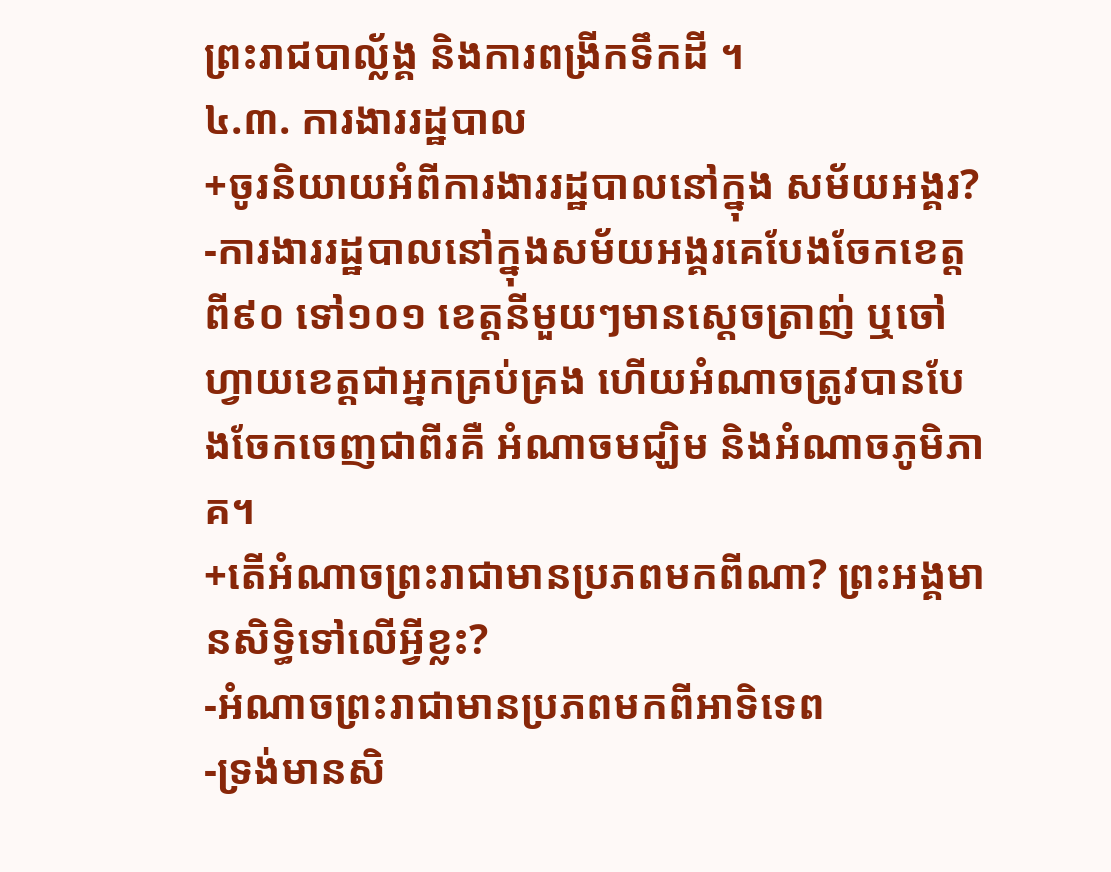ព្រះរាជបាល្ល័ង្គ និងការពង្រីកទឹកដី ។
៤.៣. ការងាររដ្ឋបាល
+ចូរនិយាយអំពីការងាររដ្ឋបាលនៅក្នុង សម័យអង្គរ?
-ការងាររដ្ឋបាលនៅក្នុងសម័យអង្គរគេបែងចែកខេត្តពី៩០ ទៅ១០១ ខេត្តនីមួយៗមានស្ដេចត្រាញ់ ឬចៅហ្វាយខេត្តជាអ្នកគ្រប់គ្រង ហើយអំណាចត្រូវបានបែងចែកចេញជាពីរគឺ អំណាចមជ្ឃិម និងអំណាចភូមិភាគ។
+តើអំណាចព្រះរាជាមានប្រភពមកពីណា? ព្រះអង្គមានសិទ្ធិទៅលើអ្វីខ្លះ?
-អំណាចព្រះរាជាមានប្រភពមកពីអាទិទេព
-ទ្រង់មានសិ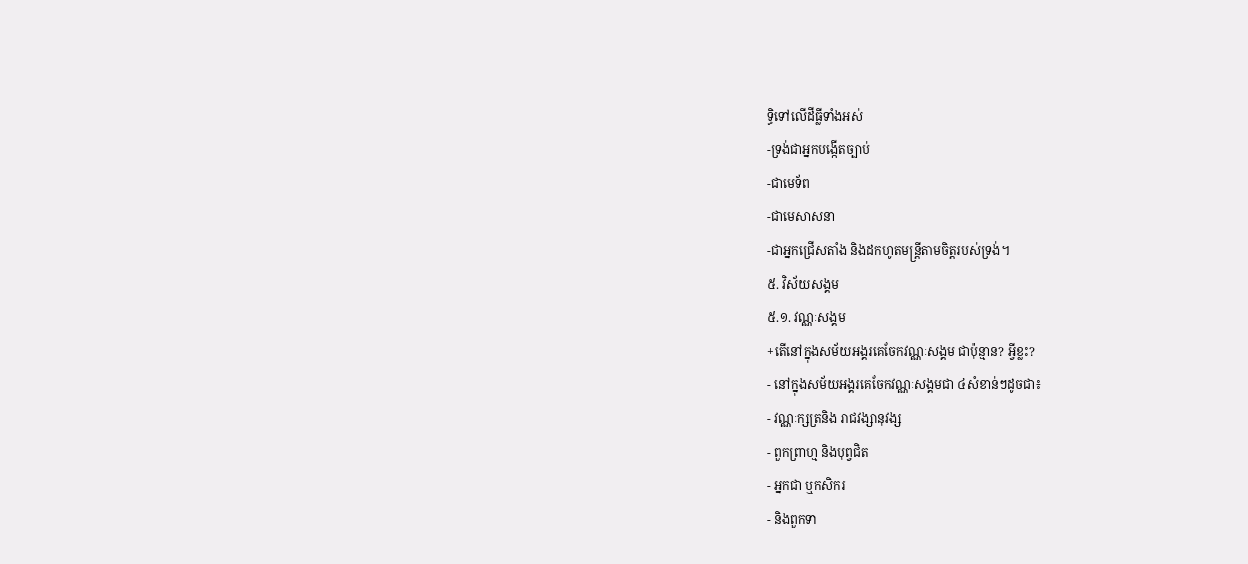ទ្ធិទៅលើដីធ្លីទាំងអស់
-ទ្រង់ជាអ្នកបង្កើតច្បាប់
-ជាមេទ័ព
-ជាមេសាសនា
-ជាអ្នកជ្រើសតាំង និងដកហូតមន្រ្តីតាមចិត្តរបស់ទ្រង់។
៥. វិស័យសង្គម
៥.១. វណ្ណៈសង្គម
+តើនៅក្នុងសម័យអង្គរគេចែកវណ្ណៈសង្គម ជាប៉ុន្មាន? អ្វីខ្លះ?
- នៅក្នុងសម័យអង្គរគេចែកវណ្ណៈសង្គមជា ៤សំខាន់ៗដូចជា៖
- វណ្ណៈក្សត្រនិង រាជវង្សានុវង្ស
- ពួកព្រាហ្ម និងបុព្វជិត
- អ្នកជា ឬកសិករ
- និងពួកទា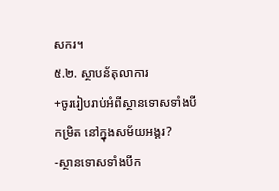សករ។
៥.២. ស្ថាបន័តុលាការ
+ចូររៀបរាប់អំពីស្ថានទោសទាំងបីកម្រិត នៅក្នុងសម័យអង្គរ?
-ស្ថានទោសទាំងបីក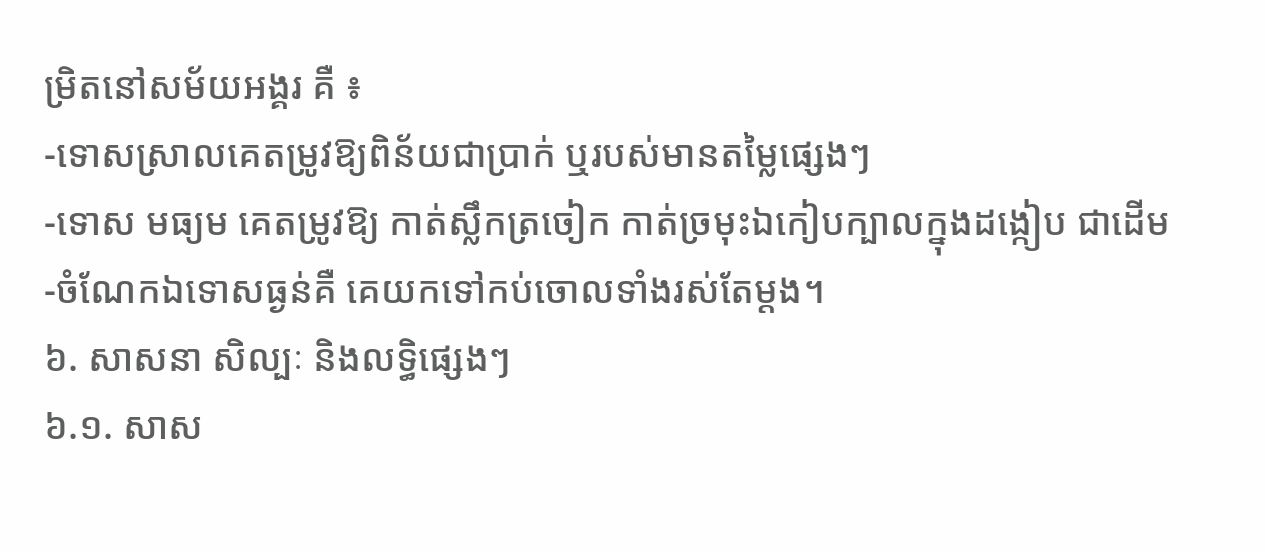ម្រិតនៅសម័យអង្គរ គឺ ៖
-ទោសស្រាលគេតម្រូវឱ្យពិន័យជាប្រាក់ ឬរបស់មានតម្លៃផ្សេងៗ
-ទោស មធ្យម គេតម្រូវឱ្យ កាត់ស្លឹកត្រចៀក កាត់ច្រមុះឯកៀបក្បាលក្នុងដង្កៀប ជាដើម
-ចំណែកឯទោសធ្ងន់គឺ គេយកទៅកប់ចោលទាំងរស់តែម្ដង។
៦. សាសនា សិល្បៈ និងលទ្ធិផ្សេងៗ
៦.១. សាស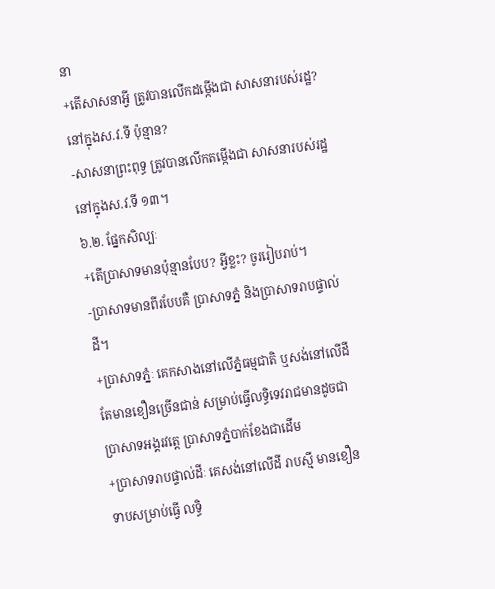នា
+តើសាសនាអ្វី ត្រូវបានលើកដម្កើងជា សាសនារបស់រដ្ឋ? នៅក្នុងស.វ.ទី ប៉ុន្មាន?
-សាសនាព្រះពុទ្ធ ត្រូវបានលើកតម្កើងជា សាសនារបស់រដ្ឋនៅក្នុងស.វ.ទី ១៣។
៦.២. ផ្នែកសិល្បៈ
+តើប្រាសាទមានប៉ុន្មានបែប? អ្វីខ្លះ? ចូររៀបរាប់។
-ប្រាសាទមានពីរបែបគឺ ប្រាសាទភ្នំ និងប្រាសាទរាបផ្ទាល់ដី។
+ប្រាសាទភ្នំៈ គេកសាងនៅលើភ្នំធម្មជាតិ ឬសង់នៅលើដីតែមានខឿនច្រើនជាន់ សម្រាប់ធ្វើលទ្ធិទេវរាជមានដូចជា ប្រាសាទអង្គរវត្តេ ប្រាសាទភ្នំបាក់ខែងជាដើម
+ប្រាសាទរាបផ្ទាល់ដីៈ គេសង់នៅលើដី រាបស្មី មានខឿនទាបសម្រាប់ធ្វើ លទ្ធិ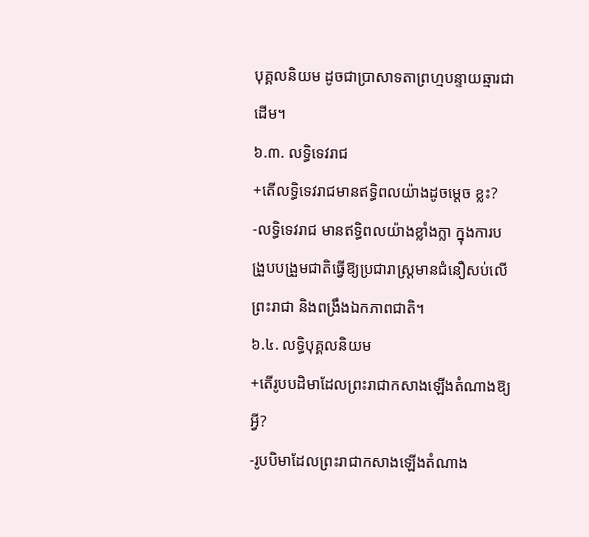បុគ្គលនិយម ដូចជាប្រាសាទតាព្រហ្មបន្ទាយឆ្មារជាដើម។
៦.៣. លទ្ធិទេវរាជ
+តើលទ្ធិទេវរាជមានឥទ្ធិពលយ៉ាងដូចម្ដេច ខ្លះ?
-លទ្ធិទេវរាជ មានឥទ្ធិពលយ៉ាងខ្លាំងក្លា ក្នុងការបង្រួបបង្រួមជាតិធ្វើឱ្យប្រជារាស្រ្តមានជំនឿសប់លើព្រះរាជា និងពង្រឹងឯកភាពជាតិ។
៦.៤. លទ្ធិបុគ្គលនិយម
+តើរូបបដិមាដែលព្រះរាជាកសាងឡើងតំណាងឱ្យអ្វី?
-រូបបិមាដែលព្រះរាជាកសាងឡើងតំណាង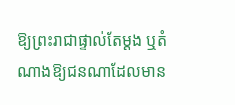ឱ្យព្រះរាជាផ្ទាល់តែម្ដង ឬតំណាងឱ្យជនណាដែលមាន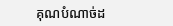គុណបំណាច់ដ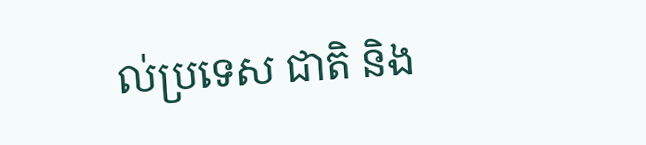ល់ប្រទេស ជាតិ និង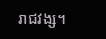រាជវង្ស។